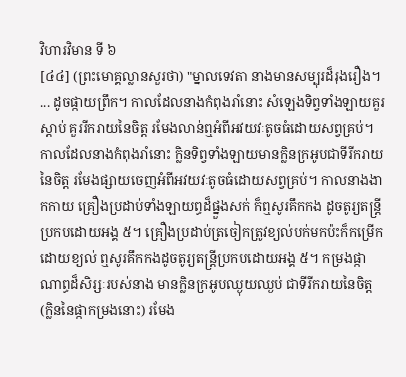វិហារវិមាន ទី ៦
[៤៤] (ព្រះមោគ្គល្លានសួរថា) "ម្នាលទេវតា នាងមានសម្បុរដ៏រុងរឿង។ ... ដូចផ្កាយព្រឹក។ កាលដែលនាងកំពុងរាំនោះ សំឡេងទិព្វទាំងឡាយគួរស្តាប់ គួររីករាយនៃចិត្ត រមែងលាន់ឮអំពីអវយវៈតូចធំដោយសព្វគ្រប់។ កាលដែលនាងកំពុងរាំនោះ ក្លិនទិព្វទាំងឡាយមានក្លិនក្រអូបជាទីរីករាយនៃចិត្ត រមែងផ្សាយចេញអំពីអវយវៈតូចធំដោយសព្វគ្រប់។ កាលនាងងាកកាយ គ្រឿងប្រដាប់ទាំងឡាយព្ធដ៏ផ្នួងសក់ ក៏ឮសូរគឹកកង ដូចតូរ្យតន្ត្រីប្រកបដោយអង្គ ៥។ គ្រឿងប្រដាប់ត្រចៀកត្រូវខ្យល់បក់មកប៉ះក៏កម្រើកដោយខ្យល់ ឮសូរគឹកកងដូចតូរ្យតន្ត្រីប្រកបដោយអង្គ ៥។ កម្រងផ្កាណាព្ធដ៏សិរ្សៈរបស់នាង មានក្លិនក្រអូបឈ្ងុយឈ្ងប់ ជាទីរីករាយនៃចិត្ត (ក្លិននៃផ្កាកម្រងនោះ) រមែង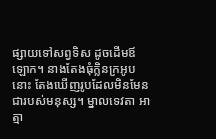ផ្សាយទៅសព្វទិស ដូចដើមឪឡោក។ នាងតែងធុំក្លិនក្រអូបនោះ តែងឃើញរូបដែលមិនមែនជារបស់មនុស្ស។ ម្នាលទេវតា អាត្មា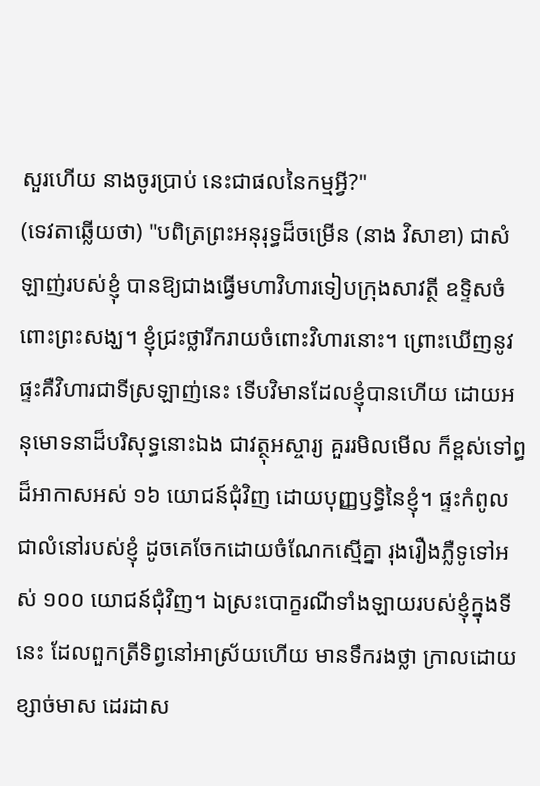សួរហើយ នាងចូរប្រាប់ នេះជាផលនៃកម្មអ្វី?"
(ទេវតាឆ្លើយថា) "បពិត្រព្រះអនុរុទ្ធដ៏ចម្រើន (នាង វិសាខា) ជាសំឡាញ់របស់ខ្ញុំ បានឱ្យជាងធ្វើមហាវិហារទៀបក្រុងសាវត្ថី ឧទ្ទិសចំពោះព្រះសង្ឃ។ ខ្ញុំជ្រះថ្លារីករាយចំពោះវិហារនោះ។ ព្រោះឃើញនូវផ្ទះគឺវិហារជាទីស្រឡាញ់នេះ ទើបវិមានដែលខ្ញុំបានហើយ ដោយអនុមោទនាដ៏បរិសុទ្ធនោះឯង ជាវត្ថុអស្ចារ្យ គួររមិលមើល ក៏ខ្ពស់ទៅព្ធដ៏អាកាសអស់ ១៦ យោជន៍ជុំវិញ ដោយបុញ្ញឫទ្ធិនៃខ្ញុំ។ ផ្ទះកំពូលជាលំនៅរបស់ខ្ញុំ ដូចគេចែកដោយចំណែកស្មើគ្នា រុងរឿងភ្លឺទូទៅអស់ ១០០ យោជន៍ជុំវិញ។ ឯស្រះបោក្ខរណីទាំងឡាយរបស់ខ្ញុំក្នុងទីនេះ ដែលពួកត្រីទិព្វនៅអាស្រ័យហើយ មានទឹករងថ្លា ក្រាលដោយខ្សាច់មាស ដេរដាស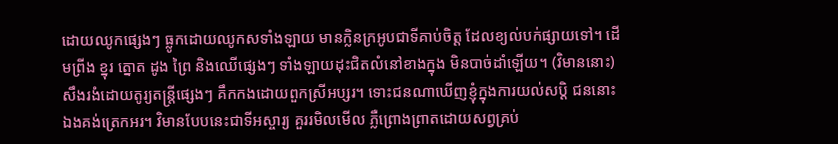ដោយឈូកផ្សេងៗ ធ្លូកដោយឈូកសទាំងឡាយ មានក្លិនក្រអូបជាទីគាប់ចិត្ត ដែលខ្យល់បក់ផ្សាយទៅ។ ដើមព្រីង ខ្នុរ ត្នោត ដូង ព្រៃ និងឈើផ្សេងៗ ទាំងឡាយដុះជិតលំនៅខាងក្នុង មិនបាច់ដាំឡើយ។ (វិមាននោះ) សឹងរងំដោយតូរ្យតន្ត្រីផ្សេងៗ គឹកកងដោយពួកស្រីអប្សរ។ ទោះជនណាឃើញខ្ញុំក្នុងការយល់សប្ដិ ជននោះឯងគង់ត្រេកអរ។ វិមានបែបនេះជាទីអស្ចារ្យ គួររមិលមើល ភ្លឺព្រោងព្រាតដោយសព្វគ្រប់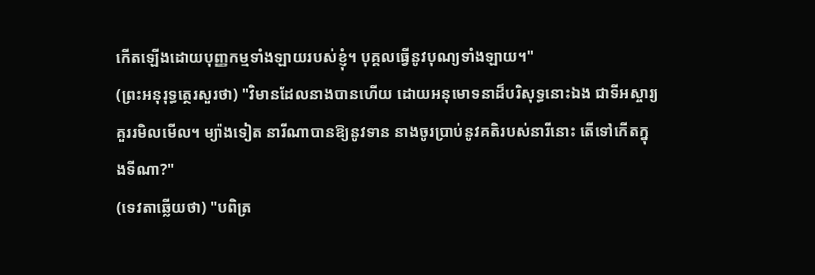កើតឡើងដោយបុញ្ញកម្មទាំងឡាយរបស់ខ្ញុំ។ បុគ្គលធ្វើនូវបុណ្យទាំងឡាយ។"
(ព្រះអនុរុទ្ធត្ថេរសួរថា) "វិមានដែលនាងបានហើយ ដោយអនុមោទនាដ៏បរិសុទ្ធនោះឯង ជាទីអស្ចារ្យ គួររមិលមើល។ ម្យ៉ាងទៀត នារីណាបានឱ្យនូវទាន នាងចូរប្រាប់នូវគតិរបស់នារីនោះ តើទៅកើតក្នុងទីណា?"
(ទេវតាឆ្លើយថា) "បពិត្រ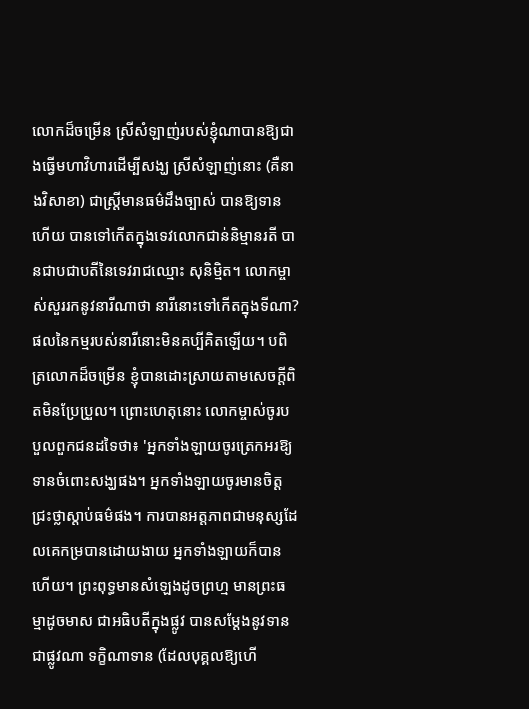លោកដ៏ចម្រើន ស្រីសំឡាញ់របស់ខ្ញុំណាបានឱ្យជាងធ្វើមហាវិហារដើម្បីសង្ឃ ស្រីសំឡាញ់នោះ (គឺនាងវិសាខា) ជាស្ត្រីមានធម៌ដឹងច្បាស់ បានឱ្យទានហើយ បានទៅកើតក្នុងទេវលោកជាន់និម្មានរតី បានជាបជាបតីនៃទេវរាជឈ្មោះ សុនិម្មិត។ លោកម្ចាស់សួររកនូវនារីណាថា នារីនោះទៅកើតក្នុងទីណា? ផលនៃកម្មរបស់នារីនោះមិនគប្បីគិតឡើយ។ បពិត្រលោកដ៏ចម្រើន ខ្ញុំបានដោះស្រាយតាមសេចក្ដីពិតមិនប្រែប្រួល។ ព្រោះហេតុនោះ លោកម្ចាស់ចូរបបួលពួកជនដទៃថា៖ 'អ្នកទាំងឡាយចូរត្រេកអរឱ្យទានចំពោះសង្ឃផង។ អ្នកទាំងឡាយចូរមានចិត្តជ្រះថ្លាស្តាប់ធម៌ផង។ ការបានអត្តភាពជាមនុស្សដែលគេកម្របានដោយងាយ អ្នកទាំងឡាយក៏បានហើយ។ ព្រះពុទ្ធមានសំឡេងដូចព្រហ្ម មានព្រះធម្មាដូចមាស ជាអធិបតីក្នុងផ្លូវ បានសម្ដែងនូវទានជាផ្លូវណា ទក្ខិណាទាន (ដែលបុគ្គលឱ្យហើ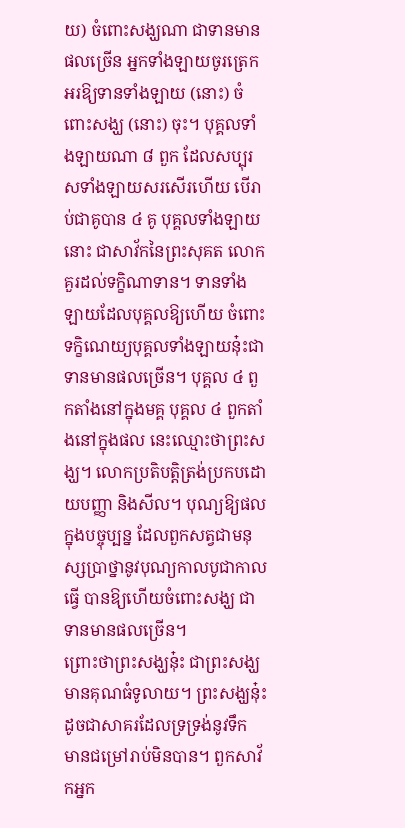យ) ចំពោះសង្ឃណា ជាទានមានផលច្រើន អ្នកទាំងឡាយចូរត្រេកអរឱ្យទានទាំងឡាយ (នោះ) ចំពោះសង្ឃ (នោះ) ចុះ។ បុគ្គលទាំងឡាយណា ៨ ពួក ដែលសប្បុរសទាំងឡាយសរសើរហើយ បើរាប់ជាគូបាន ៤ គូ បុគ្គលទាំងឡាយនោះ ជាសាវ័កនៃព្រះសុគត លោកគួរដល់ទក្ខិណាទាន។ ទានទាំងឡាយដែលបុគ្គលឱ្យហើយ ចំពោះទក្ខិណេយ្យបុគ្គលទាំងឡាយនុ៎ះជាទានមានផលច្រើន។ បុគ្គល ៤ ពួកតាំងនៅក្នុងមគ្គ បុគ្គល ៤ ពួកតាំងនៅក្នុងផល នេះឈ្មោះថាព្រះសង្ឃ។ លោកប្រតិបត្តិត្រង់ប្រកបដោយបញ្ញា និងសីល។ បុណ្យឱ្យផលក្នុងបច្ចុប្បន្ន ដែលពួកសត្វជាមនុស្សប្រាថ្នានូវបុណ្យកាលបូជាកាលធ្វើ បានឱ្យហើយចំពោះសង្ឃ ជាទានមានផលច្រើន។
ព្រោះថាព្រះសង្ឃនុ៎ះ ជាព្រះសង្ឃមានគុណធំទូលាយ។ ព្រះសង្ឃនុ៎ះ ដូចជាសាគរដែលទ្រទ្រង់នូវទឹក មានជម្រៅរាប់មិនបាន។ ពួកសាវ័កអ្នក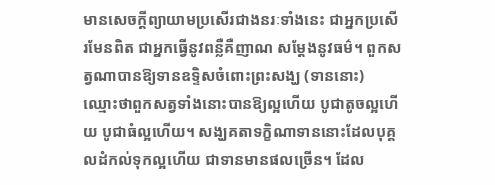មានសេចក្ដីព្យាយាមប្រសើរជាងនរៈទាំងនេះ ជាអ្នកប្រសើរមែនពិត ជាអ្នកធ្វើនូវពន្លឺគឺញាណ សម្ដែងនូវធម៌។ ពួកសត្វណាបានឱ្យទានឧទ្ទិសចំពោះព្រះសង្ឃ (ទាននោះ) ឈ្មោះថាពួកសត្វទាំងនោះបានឱ្យល្អហើយ បូជាតូចល្អហើយ បូជាធំល្អហើយ។ សង្ឃគតាទក្ខិណាទាននោះដែលបុគ្គលដំកល់ទុកល្អហើយ ជាទានមានផលច្រើន។ ដែល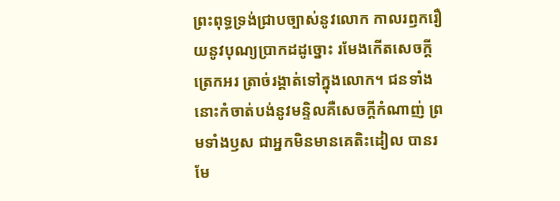ព្រះពុទ្ធទ្រង់ជ្រាបច្បាស់នូវលោក កាលរឭករឿយនូវបុណ្យប្រាកដដូច្នោះ រមែងកើតសេចក្ដីត្រេកអរ ត្រាច់រង្គាត់ទៅក្នុងលោក។ ជនទាំងនោះកំចាត់បង់នូវមន្ទិលគឺសេចក្ដីកំណាញ់ ព្រមទាំងឫស ជាអ្នកមិនមានគេតិះដៀល បានរមែ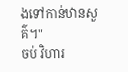ងទៅកាន់ឋានសួគ៌។"
ចប់ វិហារ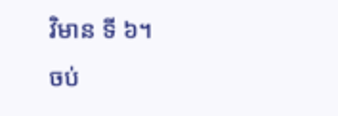វិមាន ទី ៦។
ចប់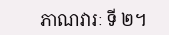ភាណវារៈ ទី ២។